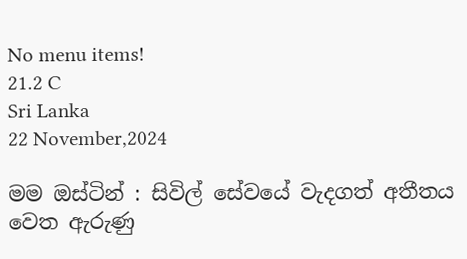No menu items!
21.2 C
Sri Lanka
22 November,2024

මම ඔස්ටින් : සිවිල් සේවයේ වැදගත් අතීතය වෙත ඇරුණු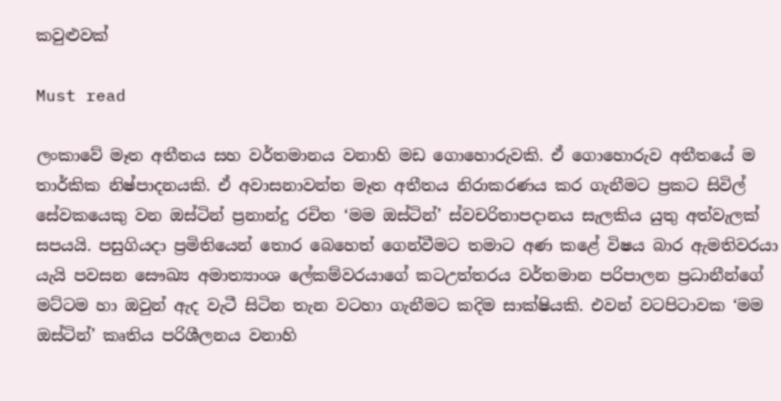කවුළුවක්

Must read

ලංකාවේ මෑත අතීතය සහ වර්තමානය වනාහි මඩ ගොහොරුවකි. ඒ ගොහොරුව අතීතයේ ම තාර්කික නිෂ්පාදනයකි. ඒ අවාසනාවන්ත මෑත අතීතය නිරාකරණය කර ගැනීමට ප්‍රකට සිවිල් සේවකයෙකු වන ඔස්ටින් ප්‍රනාන්දු රචිත ‘මම ඔස්ටින්’ ස්වචරිතාපදානය සැලකිය යුතු අත්වැලක් සපයයි. පසුගියදා ප්‍රමිතියෙන් තොර බෙහෙත් ගෙන්වීමට තමාට අණ කළේ විෂය බාර ඇමතිවරයා යැයි පවසන සෞඛ්‍ය අමාත්‍යාංශ ලේකම්වරයාගේ කටඋත්තරය වර්තමාන පරිපාලන ප්‍රධානීන්ගේ මට්ටම හා ඔවුන් ඇද වැටී සිටින තැන වටහා ගැනීමට කදිම සාක්ෂියකි. එවන් වටපිටාවක ‘මම ඔස්ටින්’ කෘතිය පරිශීලනය වනාහි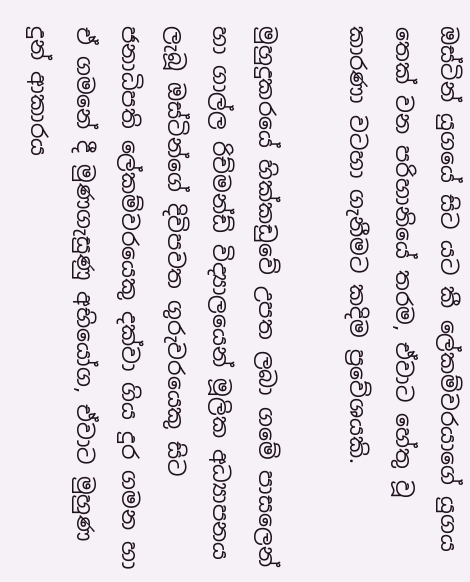ඔස්ටින් යුගයේ සිට යට කී ලේකම්වරයාගේ යුගය තෙක් වන පරිහානියේ තරම, ඒවාට හේතු වූ කාරණා වටහා ගැනීමට කදිම ප්‍රවේශයකි.

මුහුදුකරයේ හික්කඩුවේ උපත ලබා ගමේ පාසලෙන් හා ගාල්ල රිච්මන්ඩ් විද්‍යාලයෙන් මූලික අධ්‍යාපනය ලැබූ ඔස්ටින්ගේ දිවිපවත ගුරුවරයෙකු සිට ජනාධිපති ලේකම්වරයෙකු දක්වා ගිය දුර ගමන හා ඒ ගමනේ දී මුණගැසුණු අභියෝග, ඒවාට මුහුණ දුන් ආකාරය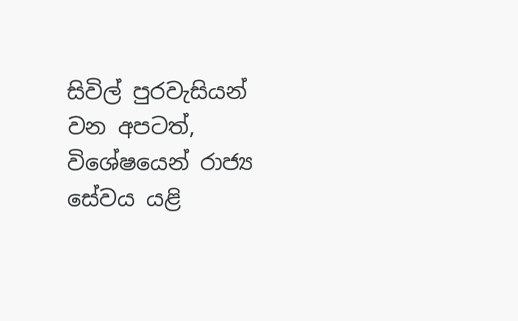සිවිල් පුරවැසියන් වන අපටත්, විශේෂයෙන් රාජ්‍ය සේවය යළි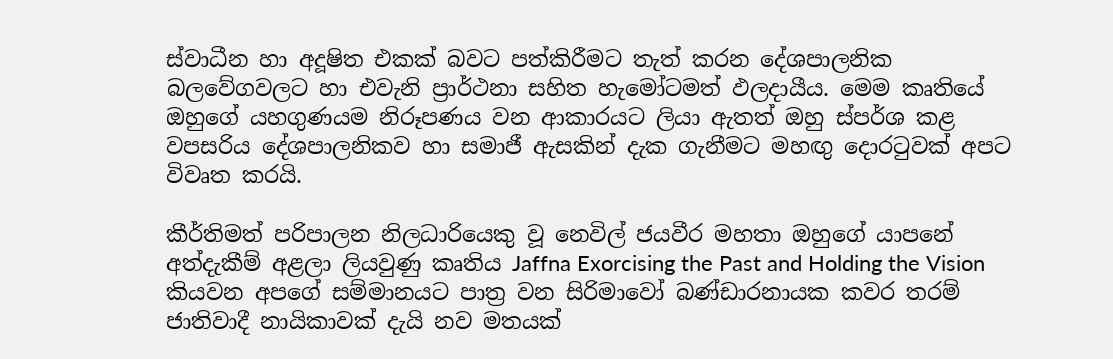ස්වාධීන හා අදූෂිත එකක් බවට පත්කිරීමට තැත් කරන දේශපාලනික බලවේගවලට හා එවැනි ප්‍රාර්ථනා සහිත හැමෝටමත් ඵලදායීය. මෙම කෘතියේ ඔහුගේ යහගුණයම නිරූපණය වන ආකාරයට ලියා ඇතත් ඔහු ස්පර්ශ කළ වපසරිය දේශපාලනිකව හා සමාජී ඇසකින් දැක ගැනීමට මහඟු දොරටුවක් අපට විවෘත කරයි.

කීර්තිමත් පරිපාලන නිලධාරියෙකු වූ නෙවිල් ජයවීර මහතා ඔහුගේ යාපනේ අත්දැකීම් අළලා ලියවුණු කෘතිය Jaffna Exorcising the Past and Holding the Vision කියවන අපගේ සම්මානයට පාත්‍ර වන සිරිමාවෝ බණ්ඩාරනායක කවර තරම් ජාතිවාදී නායිකාවක් දැයි නව මතයක්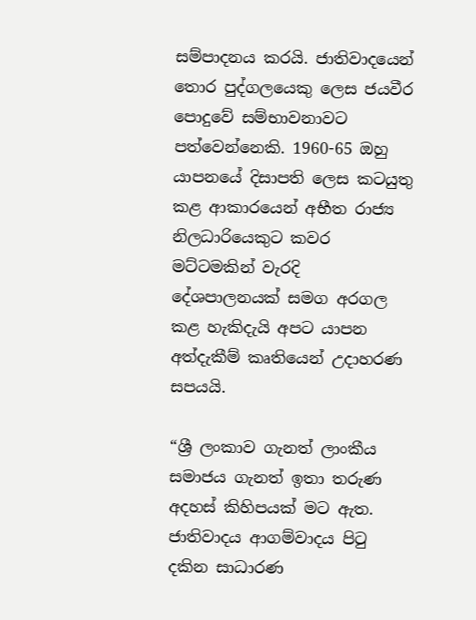සම්පාදනය කරයි. ජාතිවාදයෙන් තොර පුද්ගලයෙකු ලෙස ජයවීර පොදුවේ සම්භාවනාවට පත්වෙන්නෙකි. 1960-65 ඔහු යාපනයේ දිසාපති ලෙස කටයුතු කළ ආකාරයෙන් අභීත රාජ්‍ය නිලධාරියෙකුට කවර මට්ටමකින් වැරදි දේශපාලනයක් සමග අරගල කළ හැකිදැයි අපට යාපන අත්දැකීම් කෘතියෙන් උදාහරණ සපයයි.

“ශ්‍රී ලංකාව ගැනත් ලාංකීය සමාජය ගැනත් ඉතා තරුණ අදහස් කිහිපයක් මට ඇත. ජාතිවාදය ආගම්වාදය පිටු දකින සාධාරණ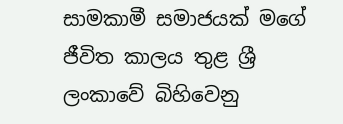සාමකාමී සමාජයක් මගේ ජීවිත කාලය තුළ ශ්‍රී ලංකාවේ බිහිවෙනු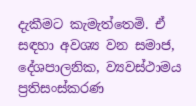දැකීමට කැමැත්තෙමි. ඒ සඳහා අවශ්‍ය වන සමාජ, දේශපාලනික, ව්‍යවස්ථාමය ප්‍රතිසංස්කරණ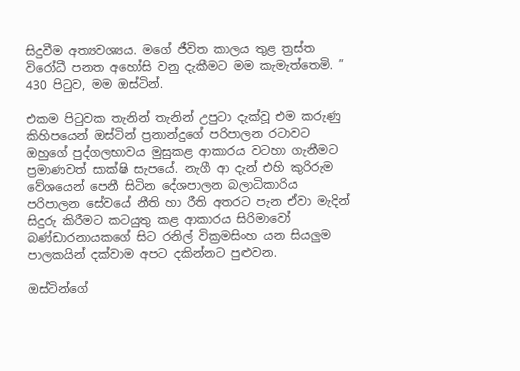සිදුවීම අත්‍යවශ්‍යය. මගේ ජීවිත කාලය තුළ ත්‍රස්ත විරෝධී පනත අහෝසි වනු දැකීමට මම කැමැත්තෙමි. ”
430 පිටුව, මම ඔස්ටින්.

එකම පිටුවක තැනින් තැනින් උපුටා දැක්වූ එම කරුණු කිහිපයෙන් ඔස්ටින් ප්‍රනාන්දුගේ පරිපාලන රටාවට ඔහුගේ පුද්ගලභාවය මුසුකළ ආකාරය වටහා ගැනීමට ප්‍රමාණවත් සාක්ෂි සැපයේ. නැගී ආ දැන් එහි කුරිරුම වේශයෙන් පෙනී සිටින දේශපාලන බලාධිකාරිය පරිපාලන සේවයේ නීති හා රීති අතරට පැන ඒවා මැදින් සිදුරු කිරීමට කටයුතු කළ ආකාරය සිරිමාවෝ බණ්ඩාරනායකගේ සිට රනිල් වික්‍රමසිංහ යන සියලුම පාලකයින් දක්වාම අපට දකින්නට පුළුවන.

ඔස්ටින්ගේ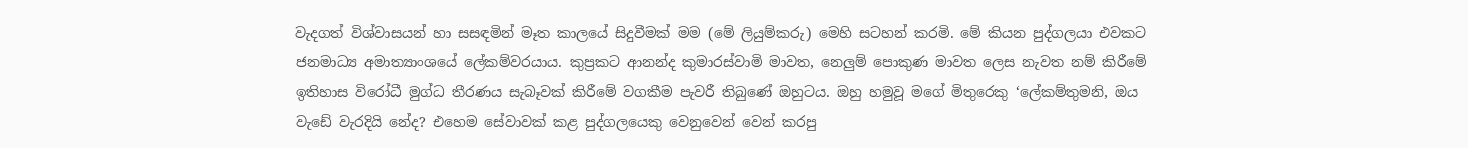වැදගත් විශ්වාසයන් හා සසඳමින් මෑත කාලයේ සිදුවීමක් මම (මේ ලියුම්කරු) මෙහි සටහන් කරමි. මේ කියන පුද්ගලයා එවකට ජනමාධ්‍ය අමාත්‍යාංශයේ ලේකම්වරයාය. කුප්‍රකට ආනන්ද කුමාරස්වාමි මාවත, නෙලුම් පොකුණ මාවත ලෙස නැවත නම් කිරීමේ ඉතිහාස විරෝධී මුග්ධ තීරණය සැබෑවක් කිරීමේ වගකීම පැවරී තිබුණේ ඔහුටය. ඔහු හමුවූ මගේ මිතුරෙකු ‘ලේකම්තුමනි, ඔය වැඩේ වැරදියි නේද? එහෙම සේවාවක් කළ පුද්ගලයෙකු වෙනුවෙන් වෙන් කරපු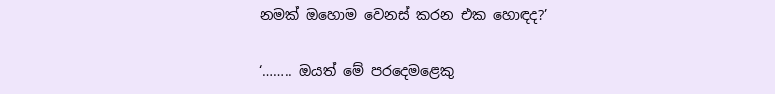නමක් ඔහොම වෙනස් කරන එක හොඳද?’

‘…….. ඔයත් මේ පරදෙමළෙකු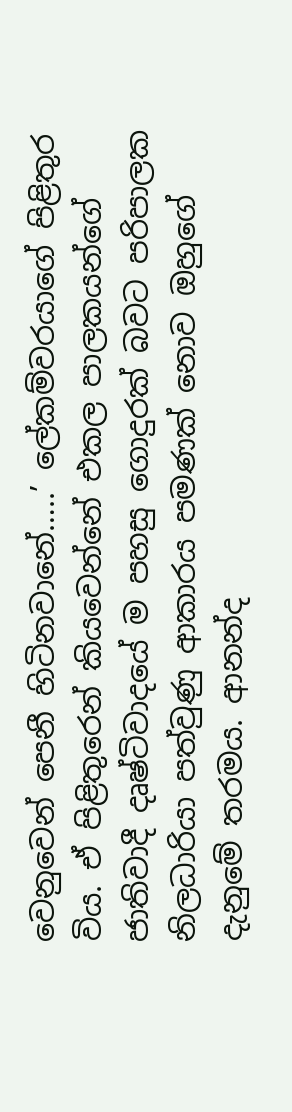වෙනුවෙන් පෙනී හිටිනවානේ…..’ ලේකම්වරයාගේ පිළිතුර විය. ඒ පිළිතුරෙන් කියවෙන්නේ එකල පාලකයන්ගේ ජාතිවාදී දෘෂ්ටිවාදයේ ම පහසු ගොදුරක් බවට පරිපාලක නිලධාරියා පත්වුණු ආකාරය පමණක් නොව ඔහුගේ දැනුමේ තරමය. ආනන්ද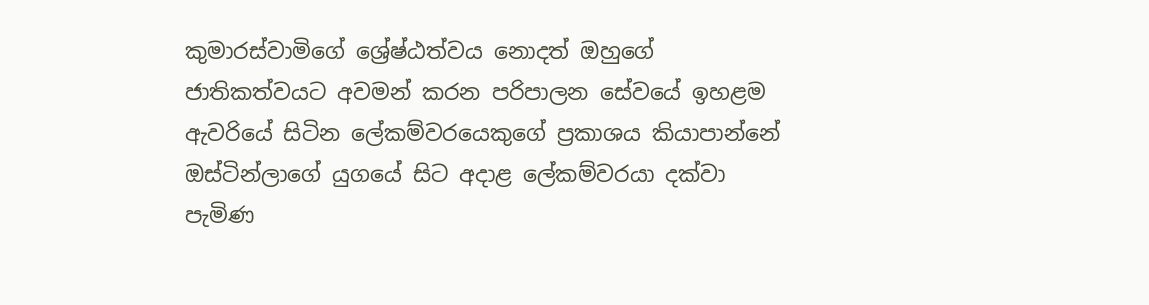කුමාරස්වාමිගේ ශ්‍රේෂ්ඨත්වය නොදත් ඔහුගේ ජාතිකත්වයට අවමන් කරන පරිපාලන සේවයේ ඉහළම ඇවරියේ සිටින ලේකම්වරයෙකුගේ ප්‍රකාශය කියාපාන්නේ ඔස්ටින්ලාගේ යුගයේ සිට අදාළ ලේකම්වරයා දක්වා පැමිණ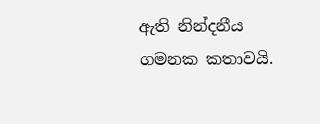ඇති නින්දනීය ගමනක කතාවයි.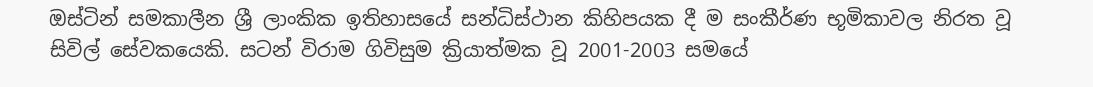ඔස්ටින් සමකාලීන ශ්‍රී ලාංකික ඉතිහාසයේ සන්ධිස්ථාන කිහිපයක දී ම සංකීර්ණ භූමිකාවල නිරත වූ සිවිල් සේවකයෙකි. සටන් විරාම ගිවිසුම ක්‍රියාත්මක වූ 2001-2003 සමයේ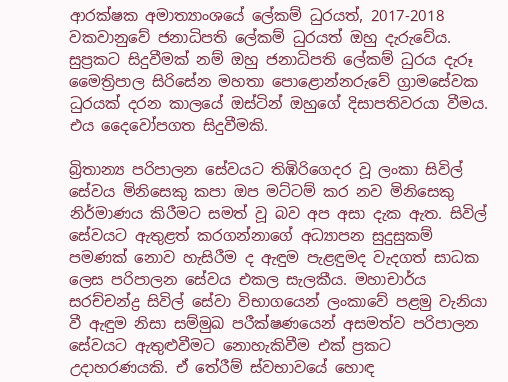ආරක්ෂක අමාත්‍යාංශයේ ලේකම් ධුරයත්, 2017-2018 වකවානුවේ ජනාධිපති ලේකම් ධුරයත් ඔහු දැරුවේය. සුප්‍රකට සිදුවීමක් නම් ඔහු ජනාධිපති ලේකම් ධුරය දැරූ මෛත්‍රිපාල සිරිසේන මහතා පොළොන්නරුවේ ග්‍රාමසේවක ධුරයක් දරන කාලයේ ඔස්ටින් ඔහුගේ දිසාපතිවරයා වීමය. එය දෛවෝපගත සිදුවීමකි.

බ්‍රිතාන්‍ය පරිපාලන සේවයට තිඹිරිගෙදර වූ ලංකා සිවිල් සේවය මිනිසෙකු කපා ඔප මට්ටම් කර නව මිනිසෙකු නිර්මාණය කිරීමට සමත් වූ බව අප අසා දැක ඇත. සිවිල් සේවයට ඇතුළත් කරගන්නාගේ අධ්‍යාපන සුදුසුකම් පමණක් නොව හැසිරීම ද ඇඳුම පැළඳුමද වැදගත් සාධක ලෙස පරිපාලන සේවය එකල සැලකීය. මහාචාර්ය සරච්චන්ද්‍ර සිවිල් සේවා විභාගයෙන් ලංකාවේ පළමු වැනියා වී ඇඳුම නිසා සම්මුඛ පරීක්ෂණයෙන් අසමත්ව පරිපාලන සේවයට ඇතුළුවීමට නොහැකිවීම එක් ප්‍රකට උදාහරණයකි. ඒ තේරීම් ස්වභාවයේ හොඳ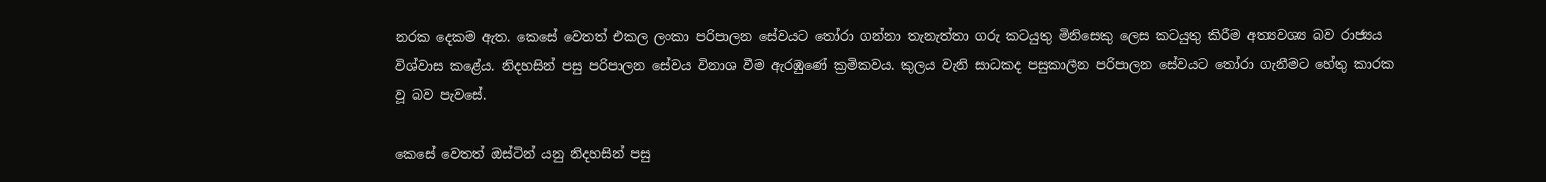නරක දෙකම ඇත. කෙසේ වෙතත් එකල ලංකා පරිපාලන සේවයට තෝරා ගන්නා තැනැත්තා ගරු කටයුතු මිනිසෙකු ලෙස කටයුතු කිරීම අත්‍යවශ්‍ය බව රාජ්‍යය විශ්වාස කළේය. නිදහසින් පසු පරිපාලන සේවය විනාශ වීම ඇරඹුණේ ක්‍රමිකවය. කුලය වැනි සාධකද පසුකාලීන පරිපාලන සේවයට තෝරා ගැනීමට හේතු කාරක වූ බව පැවසේ.

කෙසේ වෙතත් ඔස්ටින් යනු නිදහසින් පසු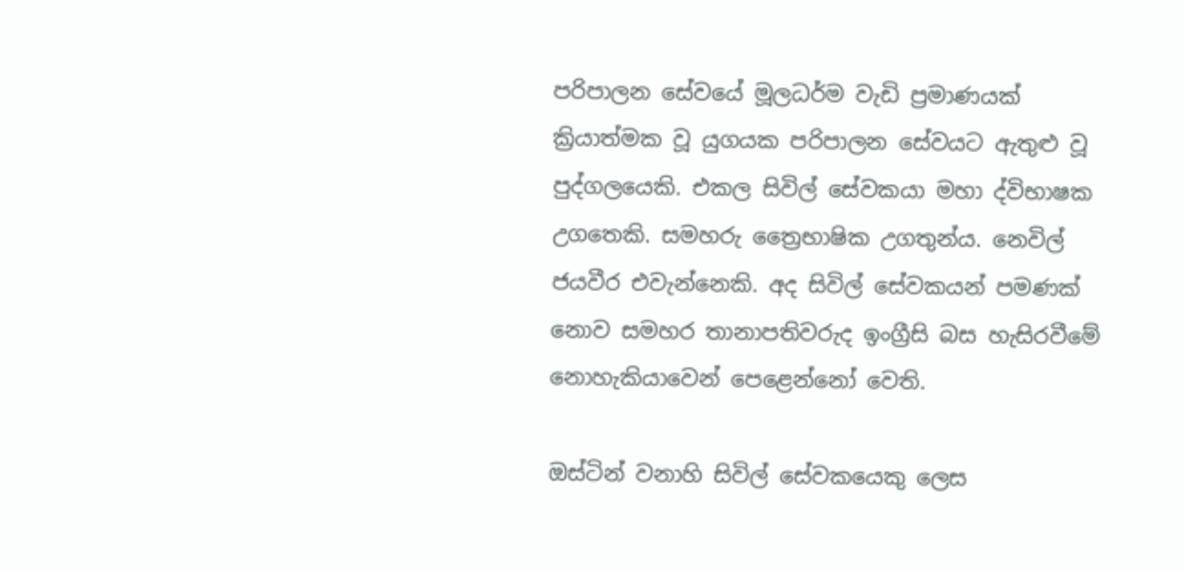පරිපාලන සේවයේ මූලධර්ම වැඩි ප්‍රමාණයක් ක්‍රියාත්මක වූ යුගයක පරිපාලන සේවයට ඇතුළු වූ පුද්ගලයෙකි. එකල සිවිල් සේවකයා මහා ද්විභාෂක උගතෙකි. සමහරු ත්‍රෛභාෂික උගතුන්ය. නෙවිල් ජයවීර එවැන්නෙකි. අද සිවිල් සේවකයන් පමණක් නොව සමහර තානාපතිවරුද ඉංග්‍රීසි බස හැසිරවීමේ නොහැකියාවෙන් පෙළෙන්නෝ වෙති.

ඔස්ටින් වනාහි සිවිල් සේවකයෙකු ලෙස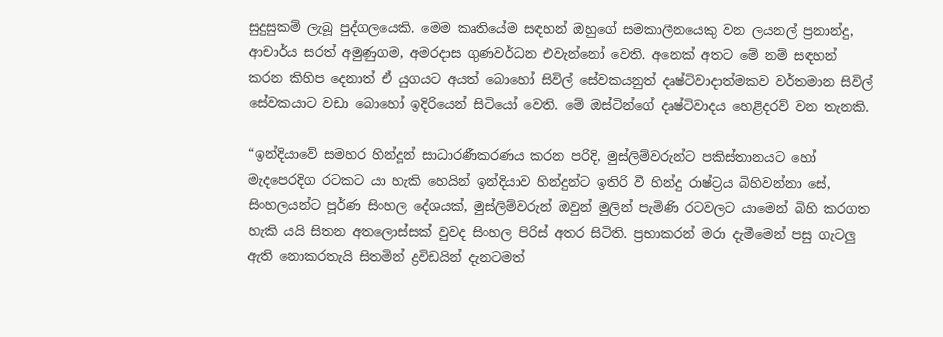සුදුසුකම් ලැබූ පුද්ගලයෙකි. මෙම කෘතියේම සඳහන් ඔහුගේ සමකාලීනයෙකු වන ලයනල් ප්‍රනාන්දු, ආචාර්ය සරත් අමුණුගම, අමරදාස ගුණවර්ධන එවැන්නෝ වෙති. අනෙක් අතට මේ නම් සඳහන් කරන කිහිප දෙනාත් ඒ යුගයට අයත් බොහෝ සිවිල් සේවකයනුත් දෘෂ්ටිවාදාත්මකව වර්තමාන සිවිල් සේවකයාට වඩා බොහෝ ඉදිරියෙන් සිටියෝ වෙති. මේ ඔස්ටින්ගේ දෘෂ්ටිවාදය හෙළිදරව් වන තැනකි.

“ඉන්දියාවේ සමහර හින්දූන් සාධාරණීකරණය කරන පරිදි, මුස්ලිම්වරුන්ට පකිස්තානයට හෝ මැදපෙරදිග රටකට යා හැකි හෙයින් ඉන්දියාව හින්දුන්ට ඉතිරි වී හින්දු රාෂ්ට්‍රය බිහිවන්නා සේ, සිංහලයන්ට පූර්ණ සිංහල දේශයක්, මුස්ලිම්වරුන් ඔවුන් මුලින් පැමිණි රටවලට යාමෙන් බිහි කරගත හැකි යයි සිතන අතලොස්සක් වුවද සිංහල පිරිස් අතර සිටිති. ප්‍රභාකරන් මරා දැමීමෙන් පසු ගැටලු ඇති නොකරතැයි සිතමින් ද්‍රවිඩයින් දැනටමත්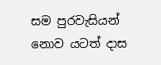සම පුරවැසියන් නොව යටත් දාස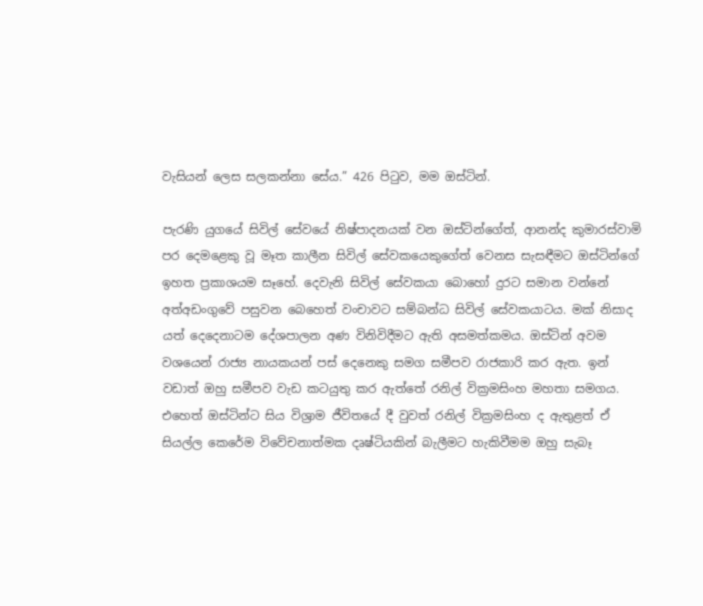වැසියන් ලෙස සලකන්නා සේය.” 426 පිටුව, මම ඔස්ටින්.

පැරණි යුගයේ සිවිල් සේවයේ නිෂ්පාදනයක් වන ඔස්ටින්ගේත්, ආනන්ද කුමාරස්වාමි පර දෙමළෙකු වූ මෑත කාලීන සිවිල් සේවකයෙකුගේත් වෙනස සැසඳීමට ඔස්ටින්ගේ ඉහත ප්‍රකාශයම සෑහේ. දෙවැනි සිවිල් සේවකයා බොහෝ දුරට සමාන වන්නේ අත්අඩංගුවේ පසුවන බෙහෙත් වංචාවට සම්බන්ධ සිවිල් සේවකයාටය. මක් නිසාද යත් දෙදෙනාටම දේශපාලන අණ විනිවිදීමට ඇති අසමත්කමය. ඔස්ටින් අවම වශයෙන් රාජ්‍ය නායකයන් පස් දෙනෙකු සමග සමීපව රාජකාරි කර ඇත. ඉන් වඩාත් ඔහු සමීපව වැඩ කටයුතු කර ඇත්තේ රනිල් වික්‍රමසිංහ මහතා සමගය. එහෙත් ඔස්ටින්ට සිය විශ්‍රාම ජීවිතයේ දී වුවත් රනිල් වික්‍රමසිංහ ද ඇතුළත් ඒ සියල්ල කෙරේම විවේචනාත්මක දෘෂ්ටියකින් බැලීමට හැකිවීමම ඔහු සැබෑ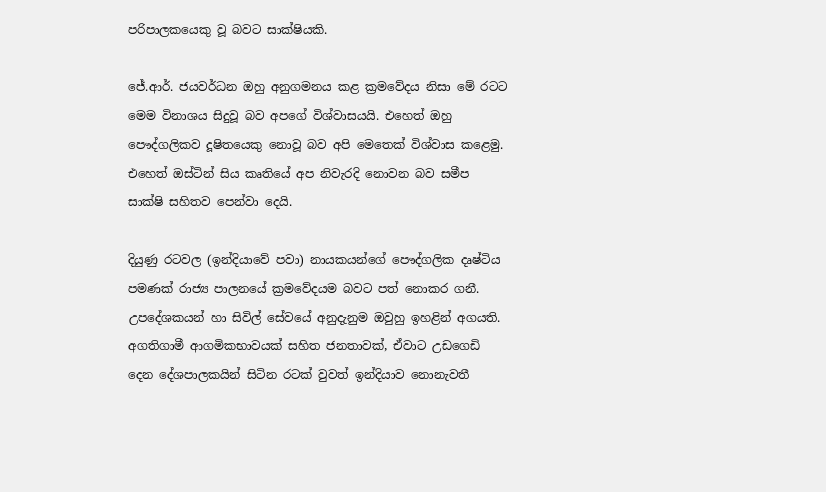පරිපාලකයෙකු වූ බවට සාක්ෂියකි.

ජේ.ආර්. ජයවර්ධන ඔහු අනුගමනය කළ ක්‍රමවේදය නිසා මේ රටට මෙම විනාශය සිදුවූ බව අපගේ විශ්වාසයයි. එහෙත් ඔහු පෞද්ගලිකව දූෂිතයෙකු නොවූ බව අපි මෙතෙක් විශ්වාස කළෙමු. එහෙත් ඔස්ටින් සිය කෘතියේ අප නිවැරදි නොවන බව සමීප සාක්ෂි සහිතව පෙන්වා දෙයි.

දියුණු රටවල (ඉන්දියාවේ පවා) නායකයන්ගේ පෞද්ගලික දෘෂ්ටිය පමණක් රාජ්‍ය පාලනයේ ක්‍රමවේදයම බවට පත් නොකර ගනී. උපදේශකයන් හා සිවිල් සේවයේ අනුදැනුම ඔවුහු ඉහළින් අගයති. අගතිගාමී ආගමිකභාවයක් සහිත ජනතාවක්, ඒවාට උඩගෙඩි දෙන දේශපාලකයින් සිටින රටක් වුවත් ඉන්දියාව නොනැවතී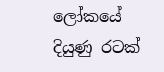ලෝකයේ දියුණු රටක්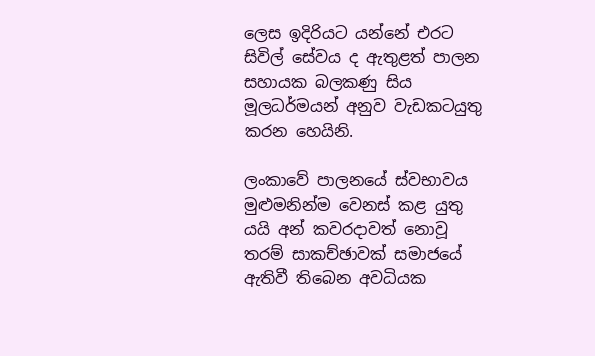ලෙස ඉදිරියට යන්නේ එරට සිවිල් සේවය ද ඇතුළත් පාලන සහායක බලකණු සිය මූලධර්මයන් අනුව වැඩකටයුතු කරන හෙයිනි.

ලංකාවේ පාලනයේ ස්වභාවය මුළුමනින්ම වෙනස් කළ යුතු යයි අන් කවරදාවත් නොවූ තරම් සාකච්ඡාවක් සමාජයේ ඇතිවී තිබෙන අවධියක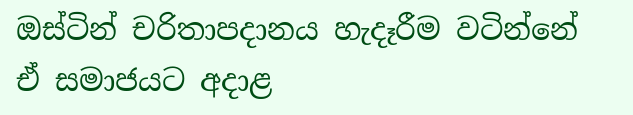ඔස්ටින් චරිතාපදානය හැදෑරීම වටින්නේ ඒ සමාජයට අදාළ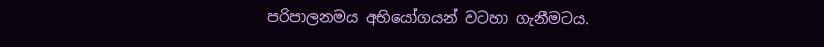පරිපාලනමය අභියෝගයන් වටහා ගැනීමටය.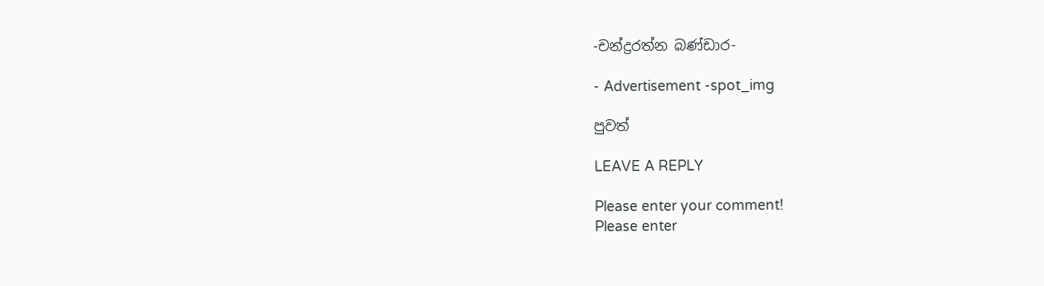-චන්ද්‍රරත්න බණ්ඩාර-

- Advertisement -spot_img

පුවත්

LEAVE A REPLY

Please enter your comment!
Please enter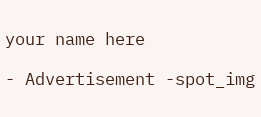your name here

- Advertisement -spot_img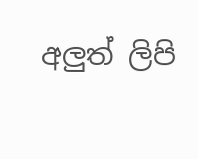අලුත් ලිපි